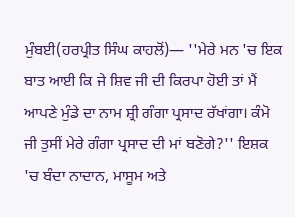ਮੁੰਬਈ(ਹਰਪ੍ਰੀਤ ਸਿੰਘ ਕਾਹਲੋਂ)— ''ਮੇਰੇ ਮਨ 'ਚ ਇਕ ਬਾਤ ਆਈ ਕਿ ਜੇ ਸ਼ਿਵ ਜੀ ਦੀ ਕਿਰਪਾ ਹੋਈ ਤਾਂ ਮੈਂ ਆਪਣੇ ਮੁੰਡੇ ਦਾ ਨਾਮ ਸ਼੍ਰੀ ਗੰਗਾ ਪ੍ਰਸਾਦ ਰੱਖਾਂਗਾ। ਕੰਮੋ ਜੀ ਤੁਸੀਂ ਮੇਰੇ ਗੰਗਾ ਪ੍ਰਸਾਦ ਦੀ ਮਾਂ ਬਣੋਗੇ?'' ਇਸ਼ਕ 'ਚ ਬੰਦਾ ਨਾਦਾਨ, ਮਾਸੂਮ ਅਤੇ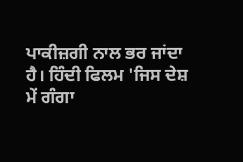ਪਾਕੀਜ਼ਗੀ ਨਾਲ ਭਰ ਜਾਂਦਾ ਹੈ। ਹਿੰਦੀ ਫਿਲਮ 'ਜਿਸ ਦੇਸ਼ ਮੇਂ ਗੰਗਾ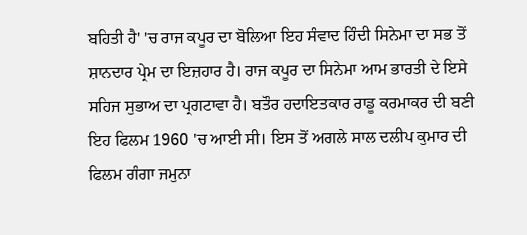ਬਹਿਤੀ ਹੈ' 'ਚ ਰਾਜ ਕਪੂਰ ਦਾ ਬੋਲਿਆ ਇਹ ਸੰਵਾਦ ਹਿੰਦੀ ਸਿਨੇਮਾ ਦਾ ਸਭ ਤੋਂ ਸ਼ਾਨਦਾਰ ਪ੍ਰੇਮ ਦਾ ਇਜ਼ਹਾਰ ਹੈ। ਰਾਜ ਕਪੂਰ ਦਾ ਸਿਨੇਮਾ ਆਮ ਭਾਰਤੀ ਦੇ ਇਸੇ ਸਹਿਜ ਸੁਭਾਅ ਦਾ ਪ੍ਰਗਟਾਵਾ ਹੈ। ਬਤੌਰ ਹਦਾਇਤਕਾਰ ਰਾਡੂ ਕਰਮਾਕਰ ਦੀ ਬਣੀ ਇਹ ਫਿਲਮ 1960 'ਚ ਆਈ ਸੀ। ਇਸ ਤੋਂ ਅਗਲੇ ਸਾਲ ਦਲੀਪ ਕੁਮਾਰ ਦੀ ਫਿਲਮ ਗੰਗਾ ਜਮੁਨਾ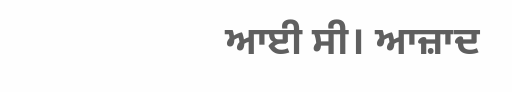ਆਈ ਸੀ। ਆਜ਼ਾਦ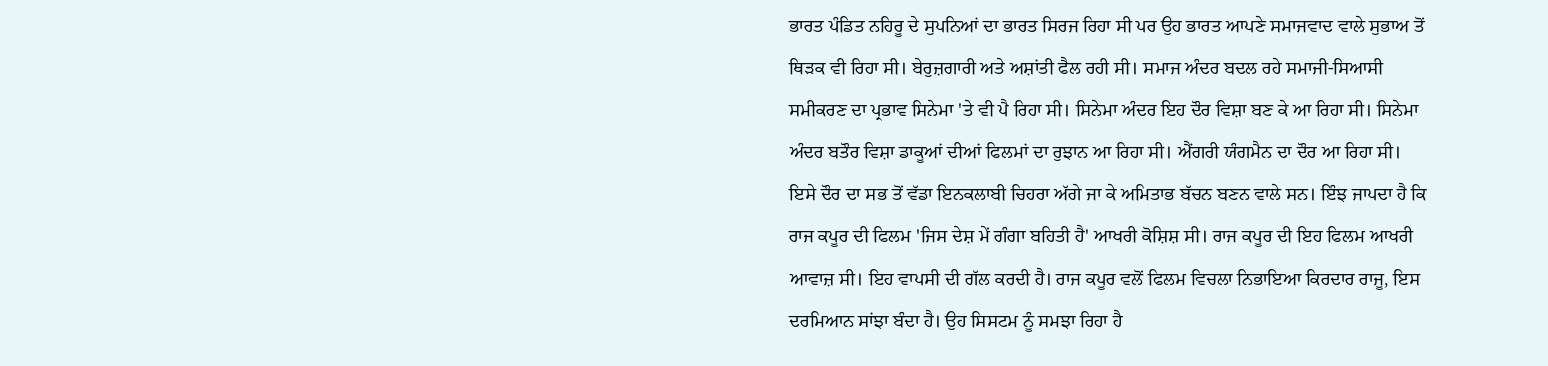ਭਾਰਤ ਪੰਡਿਤ ਨਹਿਰੂ ਦੇ ਸੁਪਨਿਆਂ ਦਾ ਭਾਰਤ ਸਿਰਜ ਰਿਹਾ ਸੀ ਪਰ ਉਹ ਭਾਰਤ ਆਪਣੇ ਸਮਾਜਵਾਦ ਵਾਲੇ ਸੁਭਾਅ ਤੋਂ ਥਿੜਕ ਵੀ ਰਿਹਾ ਸੀ। ਬੇਰੁਜ਼ਗਾਰੀ ਅਤੇ ਅਸ਼ਾਂਤੀ ਫੈਲ ਰਹੀ ਸੀ। ਸਮਾਜ ਅੰਦਰ ਬਦਲ ਰਹੇ ਸਮਾਜੀ-ਸਿਆਸੀ ਸਮੀਕਰਣ ਦਾ ਪ੍ਰਭਾਵ ਸਿਨੇਮਾ 'ਤੇ ਵੀ ਪੈ ਰਿਹਾ ਸੀ। ਸਿਨੇਮਾ ਅੰਦਰ ਇਹ ਦੌਰ ਵਿਸ਼ਾ ਬਣ ਕੇ ਆ ਰਿਹਾ ਸੀ। ਸਿਨੇਮਾ ਅੰਦਰ ਬਤੌਰ ਵਿਸ਼ਾ ਡਾਕੂਆਂ ਦੀਆਂ ਫਿਲਮਾਂ ਦਾ ਰੁਝਾਨ ਆ ਰਿਹਾ ਸੀ। ਐਂਗਰੀ ਯੰਗਮੈਨ ਦਾ ਦੌਰ ਆ ਰਿਹਾ ਸੀ। ਇਸੇ ਦੌਰ ਦਾ ਸਭ ਤੋਂ ਵੱਡਾ ਇਨਕਲਾਬੀ ਚਿਹਰਾ ਅੱਗੇ ਜਾ ਕੇ ਅਮਿਤਾਭ ਬੱਚਨ ਬਣਨ ਵਾਲੇ ਸਨ। ਇੰਝ ਜਾਪਦਾ ਹੈ ਕਿ ਰਾਜ ਕਪੂਰ ਦੀ ਫਿਲਮ 'ਜਿਸ ਦੇਸ਼ ਮੇਂ ਗੰਗਾ ਬਹਿਤੀ ਹੈ' ਆਖਰੀ ਕੋਸ਼ਿਸ਼ ਸੀ। ਰਾਜ ਕਪੂਰ ਦੀ ਇਹ ਫਿਲਮ ਆਖਰੀ ਆਵਾਜ਼ ਸੀ। ਇਹ ਵਾਪਸੀ ਦੀ ਗੱਲ ਕਰਦੀ ਹੈ। ਰਾਜ ਕਪੂਰ ਵਲੋਂ ਫਿਲਮ ਵਿਚਲਾ ਨਿਭਾਇਆ ਕਿਰਦਾਰ ਰਾਜੂ, ਇਸ ਦਰਮਿਆਨ ਸਾਂਝਾ ਬੰਦਾ ਹੈ। ਉਹ ਸਿਸਟਮ ਨੂੰ ਸਮਝਾ ਰਿਹਾ ਹੈ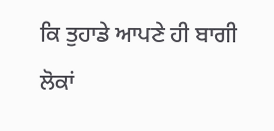ਕਿ ਤੁਹਾਡੇ ਆਪਣੇ ਹੀ ਬਾਗੀ ਲੋਕਾਂ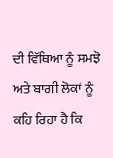ਦੀ ਵਿੱਥਿਆ ਨੂੰ ਸਮਝੋ ਅਤੇ ਬਾਗੀ ਲੋਕਾਂ ਨੂੰ ਕਹਿ ਰਿਹਾ ਹੈ ਕਿ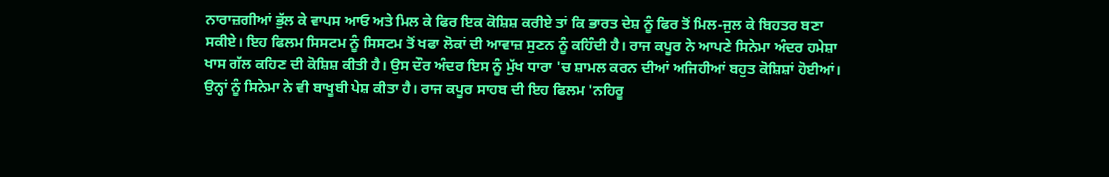ਨਾਰਾਜ਼ਗੀਆਂ ਭੁੱਲ ਕੇ ਵਾਪਸ ਆਓ ਅਤੇ ਮਿਲ ਕੇ ਫਿਰ ਇਕ ਕੋਸ਼ਿਸ਼ ਕਰੀਏ ਤਾਂ ਕਿ ਭਾਰਤ ਦੇਸ਼ ਨੂੰ ਫਿਰ ਤੋਂ ਮਿਲ-ਜੁਲ ਕੇ ਬਿਹਤਰ ਬਣਾ ਸਕੀਏ। ਇਹ ਫਿਲਮ ਸਿਸਟਮ ਨੂੰ ਸਿਸਟਮ ਤੋਂ ਖਫਾ ਲੋਕਾਂ ਦੀ ਆਵਾਜ਼ ਸੁਣਨ ਨੂੰ ਕਹਿੰਦੀ ਹੈ। ਰਾਜ ਕਪੂਰ ਨੇ ਆਪਣੇ ਸਿਨੇਮਾ ਅੰਦਰ ਹਮੇਸ਼ਾ ਖਾਸ ਗੱਲ ਕਹਿਣ ਦੀ ਕੋਸ਼ਿਸ਼ ਕੀਤੀ ਹੈ। ਉਸ ਦੌਰ ਅੰਦਰ ਇਸ ਨੂੰ ਮੁੱਖ ਧਾਰਾ 'ਚ ਸ਼ਾਮਲ ਕਰਨ ਦੀਆਂ ਅਜਿਹੀਆਂ ਬਹੁਤ ਕੋਸ਼ਿਸ਼ਾਂ ਹੋਈਆਂ। ਉਨ੍ਹਾਂ ਨੂੰ ਸਿਨੇਮਾ ਨੇ ਵੀ ਬਾਖੂਬੀ ਪੇਸ਼ ਕੀਤਾ ਹੈ। ਰਾਜ ਕਪੂਰ ਸਾਹਬ ਦੀ ਇਹ ਫਿਲਮ 'ਨਹਿਰੂ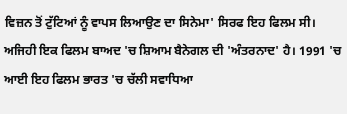ਵਿਜ਼ਨ ਤੋਂ ਟੁੱਟਿਆਂ ਨੂੰ ਵਾਪਸ ਲਿਆਉਣ ਦਾ ਸਿਨੇਮਾ' ਸਿਰਫ ਇਹ ਫਿਲਮ ਸੀ। ਅਜਿਹੀ ਇਕ ਫਿਲਮ ਬਾਅਦ 'ਚ ਸ਼ਿਆਮ ਬੈਨੇਗਲ ਦੀ 'ਅੰਤਰਨਾਦ' ਹੈ। 1991 'ਚ ਆਈ ਇਹ ਫਿਲਮ ਭਾਰਤ 'ਚ ਚੱਲੀ ਸਵਾਧਿਆ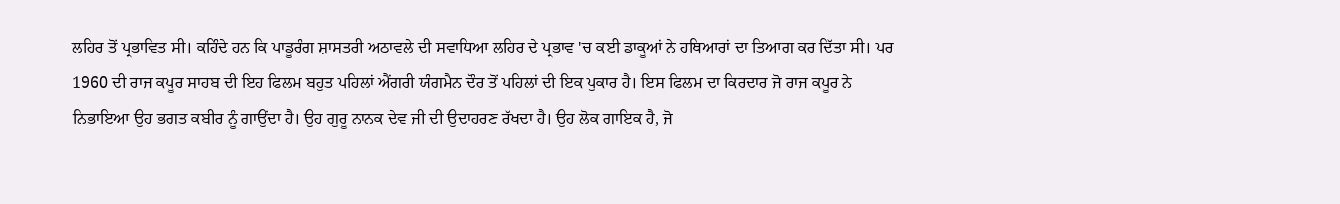ਲਹਿਰ ਤੋਂ ਪ੍ਰਭਾਵਿਤ ਸੀ। ਕਹਿੰਦੇ ਹਨ ਕਿ ਪਾਡੂਰੰਗ ਸ਼ਾਸਤਰੀ ਅਠਾਵਲੇ ਦੀ ਸਵਾਧਿਆ ਲਹਿਰ ਦੇ ਪ੍ਰਭਾਵ 'ਚ ਕਈ ਡਾਕੂਆਂ ਨੇ ਹਥਿਆਰਾਂ ਦਾ ਤਿਆਗ ਕਰ ਦਿੱਤਾ ਸੀ। ਪਰ 1960 ਦੀ ਰਾਜ ਕਪੂਰ ਸਾਹਬ ਦੀ ਇਹ ਫਿਲਮ ਬਹੁਤ ਪਹਿਲਾਂ ਐਂਗਰੀ ਯੰਗਮੈਨ ਦੌਰ ਤੋਂ ਪਹਿਲਾਂ ਦੀ ਇਕ ਪੁਕਾਰ ਹੈ। ਇਸ ਫਿਲਮ ਦਾ ਕਿਰਦਾਰ ਜੋ ਰਾਜ ਕਪੂਰ ਨੇ ਨਿਭਾਇਆ ਉਹ ਭਗਤ ਕਬੀਰ ਨੂੰ ਗਾਉਂਦਾ ਹੈ। ਉਹ ਗੁਰੂ ਨਾਨਕ ਦੇਵ ਜੀ ਦੀ ਉਦਾਹਰਣ ਰੱਖਦਾ ਹੈ। ਉਹ ਲੋਕ ਗਾਇਕ ਹੈ, ਜੋ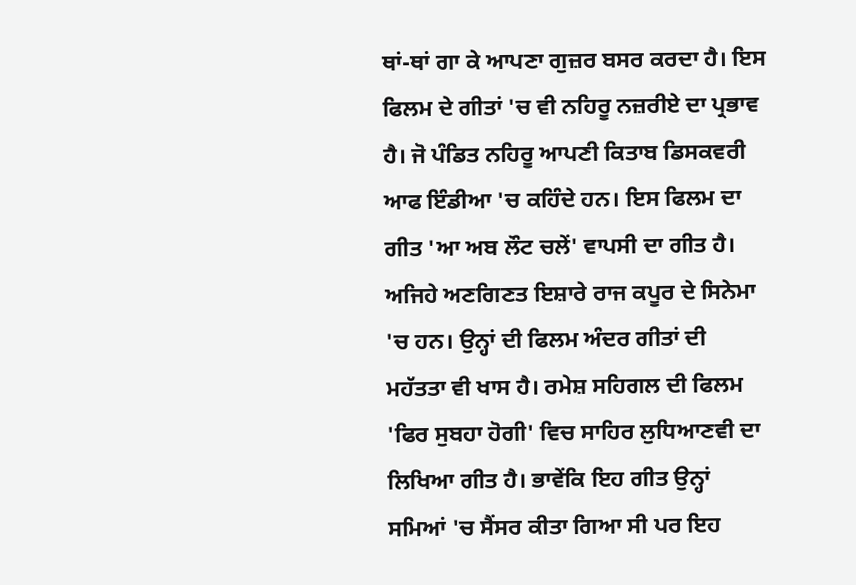ਥਾਂ-ਥਾਂ ਗਾ ਕੇ ਆਪਣਾ ਗੁਜ਼ਰ ਬਸਰ ਕਰਦਾ ਹੈ। ਇਸ ਫਿਲਮ ਦੇ ਗੀਤਾਂ 'ਚ ਵੀ ਨਹਿਰੂ ਨਜ਼ਰੀਏ ਦਾ ਪ੍ਰਭਾਵ ਹੈ। ਜੋ ਪੰਡਿਤ ਨਹਿਰੂ ਆਪਣੀ ਕਿਤਾਬ ਡਿਸਕਵਰੀ ਆਫ ਇੰਡੀਆ 'ਚ ਕਹਿੰਦੇ ਹਨ। ਇਸ ਫਿਲਮ ਦਾ ਗੀਤ 'ਆ ਅਬ ਲੌਟ ਚਲੇਂ' ਵਾਪਸੀ ਦਾ ਗੀਤ ਹੈ। ਅਜਿਹੇ ਅਣਗਿਣਤ ਇਸ਼ਾਰੇ ਰਾਜ ਕਪੂਰ ਦੇ ਸਿਨੇਮਾ 'ਚ ਹਨ। ਉਨ੍ਹਾਂ ਦੀ ਫਿਲਮ ਅੰਦਰ ਗੀਤਾਂ ਦੀ ਮਹੱਤਤਾ ਵੀ ਖਾਸ ਹੈ। ਰਮੇਸ਼ ਸਹਿਗਲ ਦੀ ਫਿਲਮ 'ਫਿਰ ਸੁਬਹਾ ਹੋਗੀ' ਵਿਚ ਸਾਹਿਰ ਲੁਧਿਆਣਵੀ ਦਾ ਲਿਖਿਆ ਗੀਤ ਹੈ। ਭਾਵੇਂਕਿ ਇਹ ਗੀਤ ਉਨ੍ਹਾਂ ਸਮਿਆਂ 'ਚ ਸੈਂਸਰ ਕੀਤਾ ਗਿਆ ਸੀ ਪਰ ਇਹ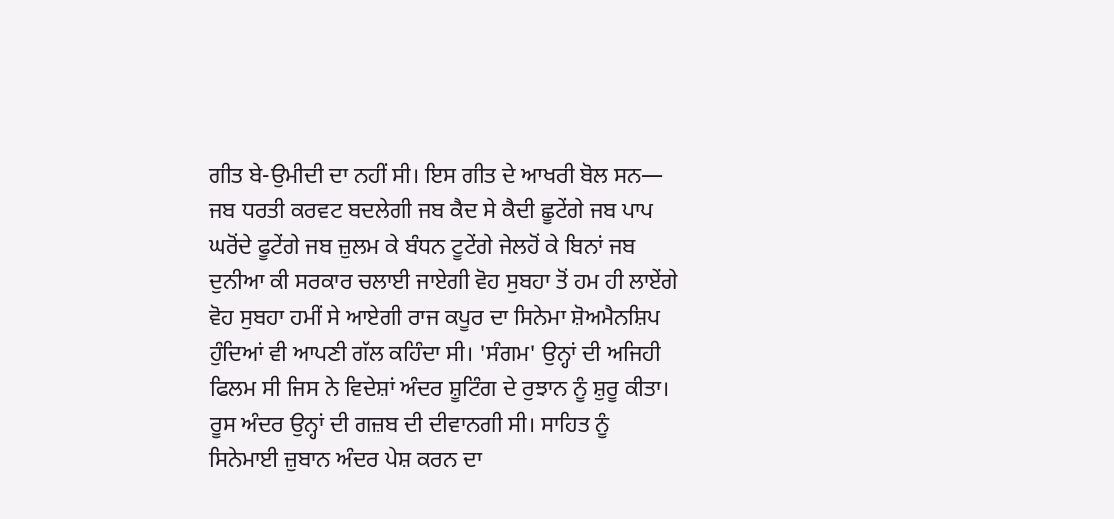ਗੀਤ ਬੇ-ਉਮੀਦੀ ਦਾ ਨਹੀਂ ਸੀ। ਇਸ ਗੀਤ ਦੇ ਆਖਰੀ ਬੋਲ ਸਨ— ਜਬ ਧਰਤੀ ਕਰਵਟ ਬਦਲੇਗੀ ਜਬ ਕੈਦ ਸੇ ਕੈਦੀ ਛੂਟੇਂਗੇ ਜਬ ਪਾਪ ਘਰੋਂਦੇ ਫੂਟੇਂਗੇ ਜਬ ਜ਼ੁਲਮ ਕੇ ਬੰਧਨ ਟੂਟੇਂਗੇ ਜੇਲਹੋਂ ਕੇ ਬਿਨਾਂ ਜਬ ਦੁਨੀਆ ਕੀ ਸਰਕਾਰ ਚਲਾਈ ਜਾਏਗੀ ਵੋਹ ਸੁਬਹਾ ਤੋਂ ਹਮ ਹੀ ਲਾਏਂਗੇ ਵੋਹ ਸੁਬਹਾ ਹਮੀਂ ਸੇ ਆਏਗੀ ਰਾਜ ਕਪੂਰ ਦਾ ਸਿਨੇਮਾ ਸ਼ੋਅਮੈਨਸ਼ਿਪ ਹੁੰਦਿਆਂ ਵੀ ਆਪਣੀ ਗੱਲ ਕਹਿੰਦਾ ਸੀ। 'ਸੰਗਮ' ਉਨ੍ਹਾਂ ਦੀ ਅਜਿਹੀ ਫਿਲਮ ਸੀ ਜਿਸ ਨੇ ਵਿਦੇਸ਼ਾਂ ਅੰਦਰ ਸ਼ੂਟਿੰਗ ਦੇ ਰੁਝਾਨ ਨੂੰ ਸ਼ੁਰੂ ਕੀਤਾ। ਰੂਸ ਅੰਦਰ ਉਨ੍ਹਾਂ ਦੀ ਗਜ਼ਬ ਦੀ ਦੀਵਾਨਗੀ ਸੀ। ਸਾਹਿਤ ਨੂੰ ਸਿਨੇਮਾਈ ਜ਼ੁਬਾਨ ਅੰਦਰ ਪੇਸ਼ ਕਰਨ ਦਾ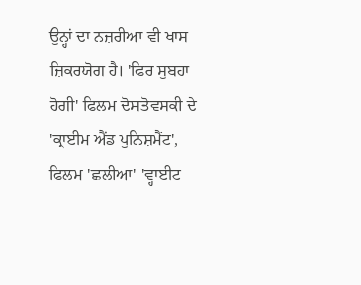ਉਨ੍ਹਾਂ ਦਾ ਨਜ਼ਰੀਆ ਵੀ ਖਾਸ ਜ਼ਿਕਰਯੋਗ ਹੈ। 'ਫਿਰ ਸੁਬਹਾ ਹੋਗੀ' ਫਿਲਮ ਦੋਸਤੋਵਸਕੀ ਦੇ 'ਕ੍ਰਾਈਮ ਐਂਡ ਪੁਨਿਸ਼ਮੈਂਟ', ਫਿਲਮ 'ਛਲੀਆ' 'ਵ੍ਹਾਈਟ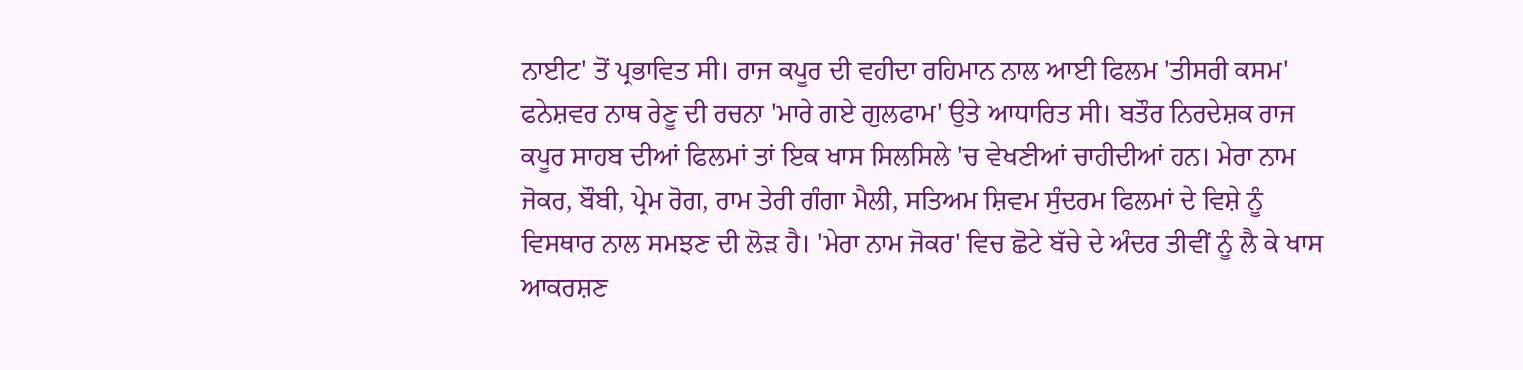ਨਾਈਟ' ਤੋਂ ਪ੍ਰਭਾਵਿਤ ਸੀ। ਰਾਜ ਕਪੂਰ ਦੀ ਵਹੀਦਾ ਰਹਿਮਾਨ ਨਾਲ ਆਈ ਫਿਲਮ 'ਤੀਸਰੀ ਕਸਮ' ਫਨੇਸ਼ਵਰ ਨਾਥ ਰੇਣੂ ਦੀ ਰਚਨਾ 'ਮਾਰੇ ਗਏ ਗੁਲਫਾਮ' ਉਤੇ ਆਧਾਰਿਤ ਸੀ। ਬਤੌਰ ਨਿਰਦੇਸ਼ਕ ਰਾਜ ਕਪੂਰ ਸਾਹਬ ਦੀਆਂ ਫਿਲਮਾਂ ਤਾਂ ਇਕ ਖਾਸ ਸਿਲਸਿਲੇ 'ਚ ਵੇਖਣੀਆਂ ਚਾਹੀਦੀਆਂ ਹਨ। ਮੇਰਾ ਨਾਮ ਜੋਕਰ, ਬੌਬੀ, ਪ੍ਰੇਮ ਰੋਗ, ਰਾਮ ਤੇਰੀ ਗੰਗਾ ਮੈਲੀ, ਸਤਿਅਮ ਸ਼ਿਵਮ ਸੁੰਦਰਮ ਫਿਲਮਾਂ ਦੇ ਵਿਸ਼ੇ ਨੂੰ ਵਿਸਥਾਰ ਨਾਲ ਸਮਝਣ ਦੀ ਲੋੜ ਹੈ। 'ਮੇਰਾ ਨਾਮ ਜੋਕਰ' ਵਿਚ ਛੋਟੇ ਬੱਚੇ ਦੇ ਅੰਦਰ ਤੀਵੀਂ ਨੂੰ ਲੈ ਕੇ ਖਾਸ ਆਕਰਸ਼ਣ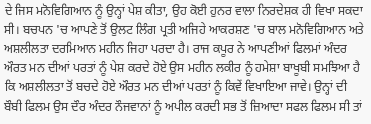ਦੇ ਜਿਸ ਮਨੋਵਿਗਿਆਨ ਨੂੰ ਉਨ੍ਹਾਂ ਪੇਸ਼ ਕੀਤਾ, ਉਹ ਕੋਈ ਹੁਨਰ ਵਾਲਾ ਨਿਰਦੇਸ਼ਕ ਹੀ ਵਿਖਾ ਸਕਦਾ ਸੀ। ਬਚਪਨ 'ਚ ਆਪਣੇ ਤੋਂ ਉਲਟ ਲਿੰਗ ਪ੍ਰਤੀ ਅਜਿਹੇ ਆਕਰਸ਼ਣ 'ਚ ਬਾਲ ਮਨੋਵਿਗਿਆਨ ਅਤੇ ਅਸ਼ਲੀਲਤਾ ਦਰਮਿਆਨ ਮਹੀਨ ਜਿਹਾ ਪਰਦਾ ਹੈ। ਰਾਜ ਕਪੂਰ ਨੇ ਆਪਣੀਆਂ ਫਿਲਮਾਂ ਅੰਦਰ ਔਰਤ ਮਨ ਦੀਆਂ ਪਰਤਾਂ ਨੂੰ ਪੇਸ਼ ਕਰਦੇ ਹੋਏ ਉਸ ਮਹੀਨ ਲਕੀਰ ਨੂੰ ਹਮੇਸ਼ਾ ਬਾਖੂਬੀ ਸਮਝਿਆ ਹੈ ਕਿ ਅਸ਼ਲੀਲਤਾ ਤੋਂ ਬਚਦੇ ਹੋਏ ਔਰਤ ਮਨ ਦੀਆਂ ਪਰਤਾਂ ਨੂੰ ਕਿਵੇਂ ਵਿਖਾਇਆ ਜਾਵੇ। ਉਨ੍ਹਾਂ ਦੀ ਬੌਬੀ ਫਿਲਮ ਉਸ ਦੌਰ ਅੰਦਰ ਨੌਜਵਾਨਾਂ ਨੂੰ ਅਪੀਲ ਕਰਦੀ ਸਭ ਤੋਂ ਜ਼ਿਆਦਾ ਸਫਲ ਫਿਲਮ ਸੀ ਤਾਂ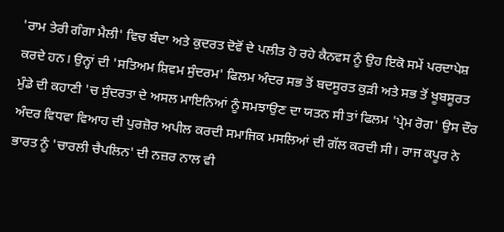'ਰਾਮ ਤੇਰੀ ਗੰਗਾ ਮੈਲੀ' ਵਿਚ ਬੰਦਾ ਅਤੇ ਕੁਦਰਤ ਦੋਵੋਂ ਦੇ ਪਲੀਤ ਹੋ ਰਹੇ ਕੈਨਵਸ ਨੂੰ ਉਹ ਇਕੋ ਸਮੇਂ ਪਰਦਾਪੇਸ਼ ਕਰਦੇ ਹਨ। ਉਨ੍ਹਾਂ ਦੀ 'ਸਤਿਅਮ ਸ਼ਿਵਮ ਸੁੰਦਰਮ' ਫਿਲਮ ਅੰਦਰ ਸਭ ਤੋਂ ਬਦਸੂਰਤ ਕੁੜੀ ਅਤੇ ਸਭ ਤੋਂ ਖੂਬਸੂਰਤ ਮੁੰਡੇ ਦੀ ਕਹਾਣੀ 'ਚ ਸੁੰਦਰਤਾ ਦੇ ਅਸਲ ਮਾਇਨਿਆਂ ਨੂੰ ਸਮਝਾਉਣ ਦਾ ਯਤਨ ਸੀ ਤਾਂ ਫਿਲਮ 'ਪ੍ਰੇਮ ਰੋਗ' ਉਸ ਦੌਰ ਅੰਦਰ ਵਿਧਵਾ ਵਿਆਹ ਦੀ ਪੁਰਜ਼ੋਰ ਅਪੀਲ ਕਰਦੀ ਸਮਾਜਿਕ ਮਸਲਿਆਂ ਦੀ ਗੱਲ ਕਰਦੀ ਸੀ। ਰਾਜ ਕਪੂਰ ਨੇ ਭਾਰਤ ਨੂੰ 'ਚਾਰਲੀ ਚੈਪਲਿਨ' ਦੀ ਨਜ਼ਰ ਨਾਲ ਵੀ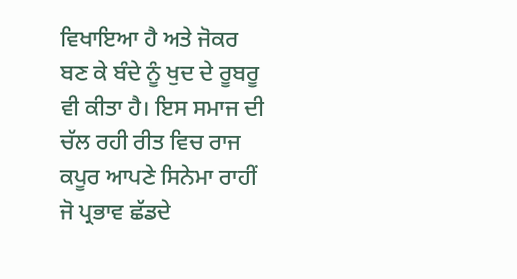ਵਿਖਾਇਆ ਹੈ ਅਤੇ ਜੋਕਰ ਬਣ ਕੇ ਬੰਦੇ ਨੂੰ ਖੁਦ ਦੇ ਰੂਬਰੂ ਵੀ ਕੀਤਾ ਹੈ। ਇਸ ਸਮਾਜ ਦੀ ਚੱਲ ਰਹੀ ਰੀਤ ਵਿਚ ਰਾਜ ਕਪੂਰ ਆਪਣੇ ਸਿਨੇਮਾ ਰਾਹੀਂ ਜੋ ਪ੍ਰਭਾਵ ਛੱਡਦੇ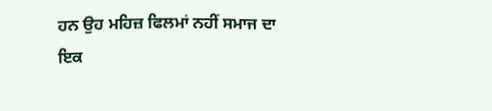ਹਨ ਉਹ ਮਹਿਜ਼ ਫਿਲਮਾਂ ਨਹੀਂ ਸਮਾਜ ਦਾ ਇਕ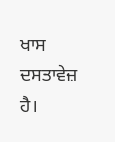ਖਾਸ ਦਸਤਾਵੇਜ਼ ਹੈ।